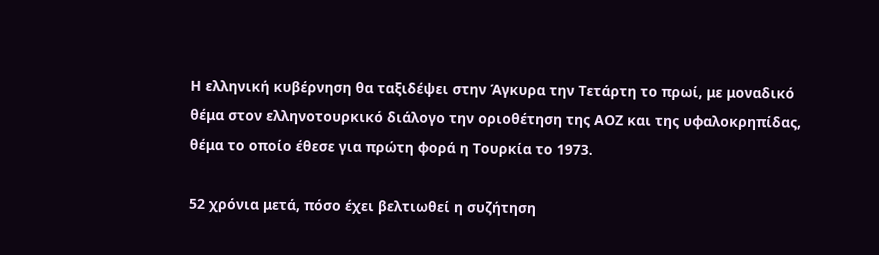Η ελληνική κυβέρνηση θα ταξιδέψει στην Άγκυρα την Τετάρτη το πρωί, με μοναδικό θέμα στον ελληνοτουρκικό διάλογο την οριοθέτηση της ΑΟΖ και της υφαλοκρηπίδας, θέμα το οποίο έθεσε για πρώτη φορά η Τουρκία το 1973.

52 χρόνια μετά, πόσο έχει βελτιωθεί η συζήτηση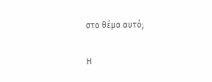στο θέμα αυτό;

Η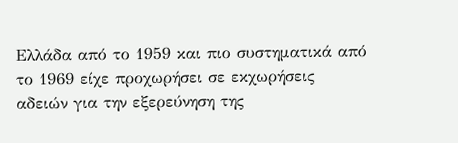Ελλάδα από το 1959 και πιο συστηματικά από το 1969 είχε προχωρήσει σε εκχωρήσεις αδειών για την εξερεύνηση της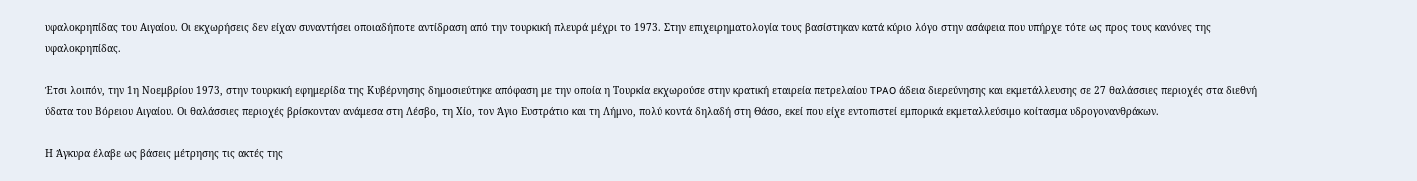υφαλοκρηπίδας του Αιγαίου. Οι εκχωρήσεις δεν είχαν συναντήσει οποιαδήποτε αντίδραση από την τουρκική πλευρά μέχρι το 1973. Στην επιχειρηματολογία τους βασίστηκαν κατά κύριο λόγο στην ασάφεια που υπήρχε τότε ως προς τους κανόνες της υφαλοκρηπίδας.

Έτσι λοιπόν, την 1η Νοεμβρίου 1973, στην τουρκική εφημερίδα της Κυβέρνησης δημοσιεύτηκε απόφαση με την οποία η Τουρκία εκχωρούσε στην κρατική εταιρεία πετρελαίου TPAO άδεια διερεύνησης και εκμετάλλευσης σε 27 θαλάσσιες περιοχές στα διεθνή ύδατα του Βόρειου Αιγαίου. Οι θαλάσσιες περιοχές βρίσκονταν ανάμεσα στη Λέσβο, τη Χίο, τον Άγιο Ευστράτιο και τη Λήμνο, πολύ κοντά δηλαδή στη Θάσο, εκεί που είχε εντοπιστεί εμπορικά εκμεταλλεύσιμο κοίτασμα υδρογονανθράκων.

Η Άγκυρα έλαβε ως βάσεις μέτρησης τις ακτές της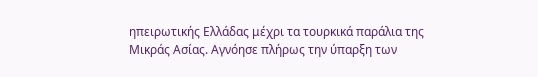ηπειρωτικής Ελλάδας μέχρι τα τουρκικά παράλια της Μικράς Ασίας. Αγνόησε πλήρως την ύπαρξη των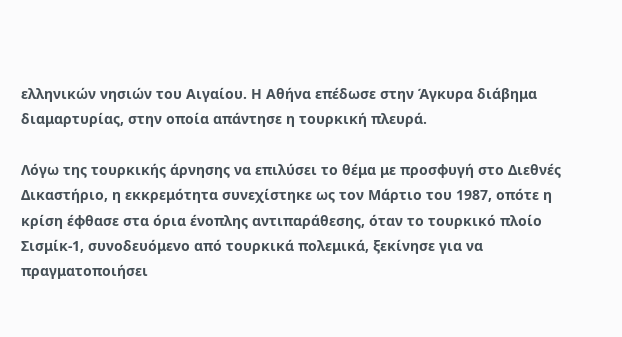ελληνικών νησιών του Αιγαίου. Η Αθήνα επέδωσε στην Άγκυρα διάβημα διαμαρτυρίας, στην οποία απάντησε η τουρκική πλευρά.

Λόγω της τουρκικής άρνησης να επιλύσει το θέμα με προσφυγή στο Διεθνές Δικαστήριο, η εκκρεμότητα συνεχίστηκε ως τον Μάρτιο του 1987, οπότε η κρίση έφθασε στα όρια ένοπλης αντιπαράθεσης, όταν το τουρκικό πλοίο Σισμίκ-1, συνοδευόμενο από τουρκικά πολεμικά, ξεκίνησε για να πραγματοποιήσει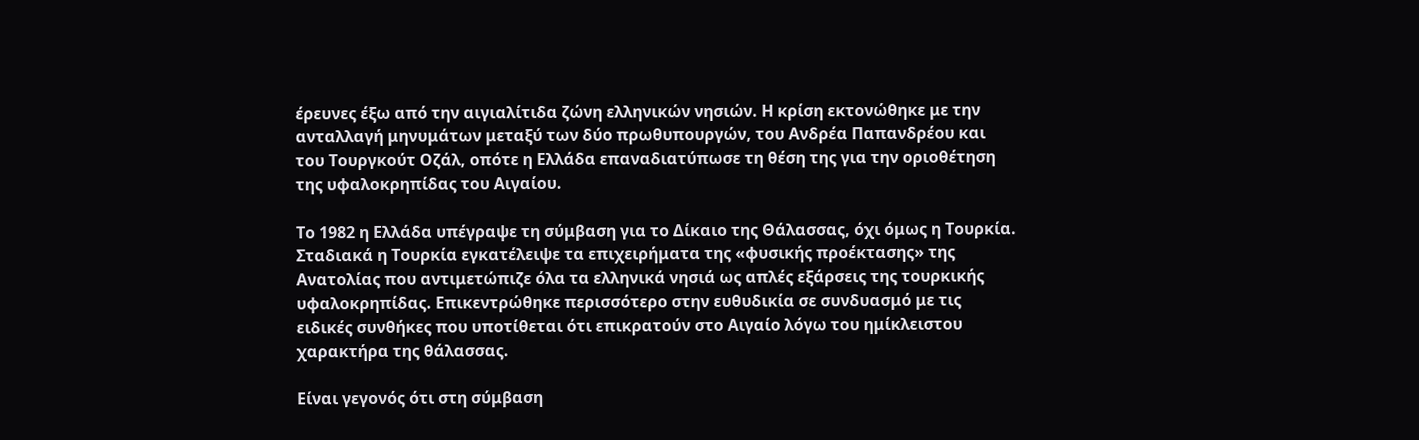έρευνες έξω από την αιγιαλίτιδα ζώνη ελληνικών νησιών. Η κρίση εκτονώθηκε με την ανταλλαγή μηνυμάτων μεταξύ των δύο πρωθυπουργών, του Ανδρέα Παπανδρέου και του Τουργκούτ Οζάλ, οπότε η Ελλάδα επαναδιατύπωσε τη θέση της για την οριοθέτηση της υφαλοκρηπίδας του Αιγαίου.

Το 1982 η Ελλάδα υπέγραψε τη σύμβαση για το Δίκαιο της Θάλασσας, όχι όμως η Τουρκία. Σταδιακά η Τουρκία εγκατέλειψε τα επιχειρήματα της «φυσικής προέκτασης» της Ανατολίας που αντιμετώπιζε όλα τα ελληνικά νησιά ως απλές εξάρσεις της τουρκικής υφαλοκρηπίδας. Επικεντρώθηκε περισσότερο στην ευθυδικία σε συνδυασμό με τις ειδικές συνθήκες που υποτίθεται ότι επικρατούν στο Αιγαίο λόγω του ημίκλειστου χαρακτήρα της θάλασσας.

Είναι γεγονός ότι στη σύμβαση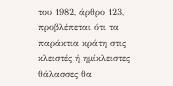του 1982, άρθρο 123, προβλέπεται ότι τα παράκτια κράτη στις κλειστές ή ημίκλειστες θάλασσες θα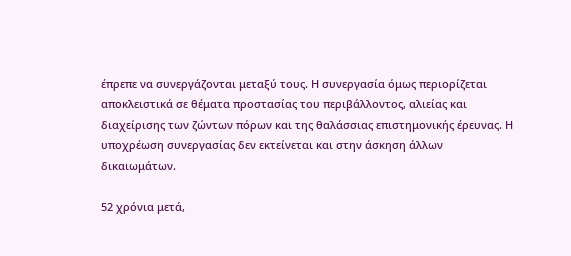έπρεπε να συνεργάζονται μεταξύ τους. Η συνεργασία όμως περιορίζεται αποκλειστικά σε θέματα προστασίας του περιβάλλοντος, αλιείας και διαχείρισης των ζώντων πόρων και της θαλάσσιας επιστημονικής έρευνας. Η υποχρέωση συνεργασίας δεν εκτείνεται και στην άσκηση άλλων δικαιωμάτων.

52 χρόνια μετά,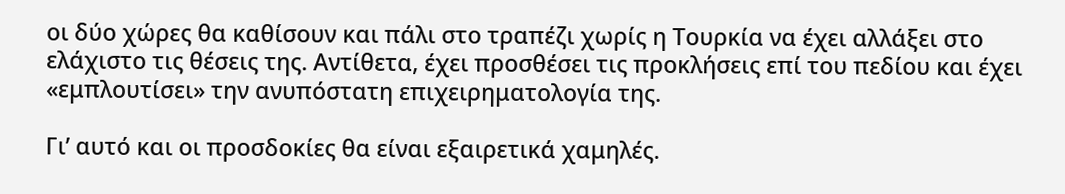οι δύο χώρες θα καθίσουν και πάλι στο τραπέζι χωρίς η Τουρκία να έχει αλλάξει στο ελάχιστο τις θέσεις της. Αντίθετα, έχει προσθέσει τις προκλήσεις επί του πεδίου και έχει «εμπλουτίσει» την ανυπόστατη επιχειρηματολογία της.

Γι’ αυτό και οι προσδοκίες θα είναι εξαιρετικά χαμηλές.